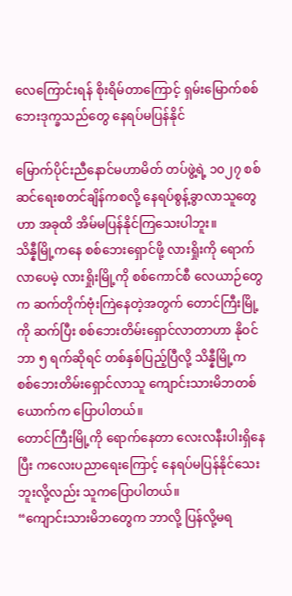လေကြောင်းရန် စိုးရိမ်တာကြောင့် ရှမ်းမြောက်စစ်ဘေးဒုက္ခသည်တွေ နေရပ်မပြန်နိုင်

မြောက်ပိုင်းညီနောင်မဟာမိတ် တပ်ဖွဲ့ရဲ့ ၁၀၂၇ စစ်ဆင်ရေးစတင်ချိန်ကစလို့ နေရပ်စွန့်ခွာလာသူတွေဟာ အခုထိ အိမ်မပြန်နိုင်ကြသေးပါဘူး။
သိန္နီမြို့ကနေ စစ်ဘေးရှောင်ဖို့ လားရှိုးကို ရောက်လာပေမဲ့ လားရှိုးမြို့ကို စစ်ကောင်စီ လေယာဉ်တွေက ဆက်တိုက်ဗုံးကြဲနေတဲ့အတွက် တောင်ကြီးမြို့ကို ဆက်ပြီး စစ်ဘေးတိမ်းရှောင်လာတာဟာ နိုဝင်ဘာ ၅ ရက်ဆိုရင် တစ်နှစ်ပြည့်ပြီလို့ သိန္နီမြို့က စစ်ဘေးတိမ်းရှောင်လာသူ ကျောင်းသားမိဘတစ်ယောက်က ပြောပါတယ်။
တောင်ကြီးမြို့ကို ရောက်နေတာ လေးလနီးပါးရှိနေပြီး ကလေးပညာရေးကြောင့် နေရပ်မပြန်နိုင်သေးဘူးလို့လည်း သူကပြောပါတယ်။
“ကျောင်းသားမိဘတွေက ဘာလို့ ပြန်လို့မရ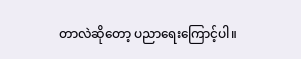တာလဲဆိုတော့ ပညာရေးကြောင့်ပါ။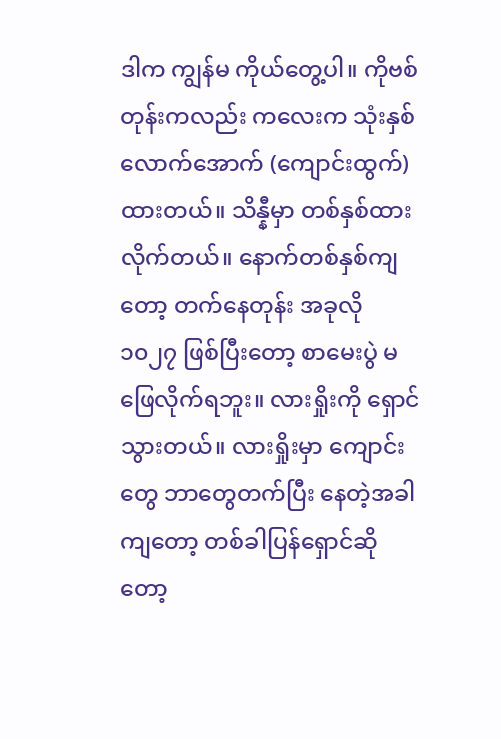ဒါက ကျွန်မ ကိုယ်တွေ့ပါ။ ကိုဗစ်တုန်းကလည်း ကလေးက သုံးနှစ်လောက်အောက် (ကျောင်းထွက်) ထားတယ်။ သိန္နီမှာ တစ်နှစ်ထားလိုက်တယ်။ နောက်တစ်နှစ်ကျတော့ တက်နေတုန်း အခုလို ၁၀၂၇ ဖြစ်ပြီးတော့ စာမေးပွဲ မဖြေလိုက်ရဘူး။ လားရှိုးကို ရှောင်သွားတယ်။ လားရှိုးမှာ ကျောင်းတွေ ဘာတွေတက်ပြီး နေတဲ့အခါကျတော့ တစ်ခါပြန်ရှောင်ဆိုတော့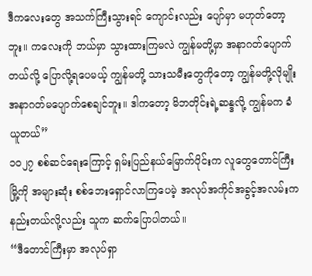ဒီကလေးတွေ အသက်ကြီးသွားရင် ကျောင်းလည်း ပျော်မှာ မဟုတ်တော့ဘူး။ ကလေးကို ဘယ်မှာ သွားထားကြမလဲ ကျွန်မတို့မှာ အနာဂတ်ပျောက်တယ်လို့ ပြောလို့ရပေမယ့် ကျွန်မတို့ သားသမီးတွေကိုတော့ ကျွန်မတို့လိုမျိုး အနာဂတ်မပျောက်စေချင်ဘူး။ ဒါကတော့ မိဘတိုင်းရဲ့ဆန္ဒလို့ ကျွန်မက ခံယူတယ်”
၁၀၂၇ စစ်ဆင်ရေးကြောင့် ရှမ်းပြည်နယ်မြောက်ပိုင်းက လူတွေတောင်ကြီးမြို့ကို အများဆုံး စစ်ဘေးရှောင်လာကြပေမဲ့ အလုပ်အကိုင်အခွင့်အလမ်းက နည်းတယ်လို့လည်း သူက ဆက်ပြောပါတယ်။
“ဒီတောင်ကြီးမှာ အလုပ်ရှာ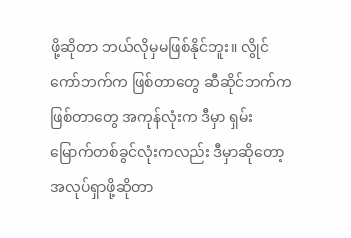ဖို့ဆိုတာ ဘယ်လိုမှမဖြစ်နိုင်ဘူး။ လွိုင်ကော်ဘက်က ဖြစ်တာတွေ ဆီဆိုင်ဘက်က ဖြစ်တာတွေ အကုန်လုံးက ဒီမှာ ရှမ်းမြောက်တစ်ခွင်လုံးကလည်း ဒီမှာဆိုတော့ အလုပ်ရှာဖို့ဆိုတာ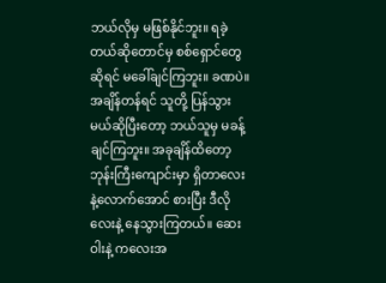ဘယ်လိုမှ မဖြစ်နိုင်ဘူး။ ရခဲ့တယ်ဆိုတောင်မှ စစ်ရှောင်တွေဆိုရင် မခေါ်ချင်ကြဘူး။ ခဏပဲ။ အချိန်တန်ရင် သူတို့ ပြန်သွားမယ်ဆိုပြီးတော့ ဘယ်သူမှ မခန့်ချင်ကြဘူး။ အခုချိန်ထိတော့ ဘုန်းကြီးကျောင်းမှာ ရှိတာလေးနဲ့လောက်အောင် စားပြီး ဒီလိုလေးနဲ့ နေသွားကြတယ်။ ဆေးဝါးနဲ့ ကလေးအ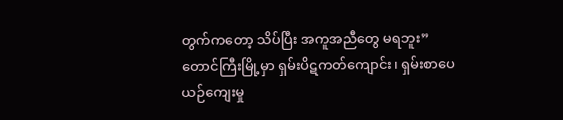တွက်ကတော့ သိပ်ပြီး အကူအညီတွေ မရဘူး”
တောင်ကြီးမြို့မှာ ရှမ်းပိဋကတ်ကျောင်း၊ ရှမ်းစာပေယဉ်ကျေးမှု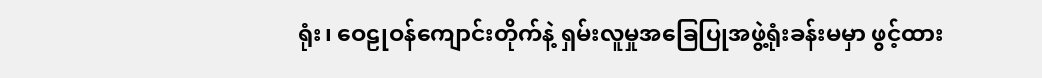ရုံး၊ ဝေဠုဝန်ကျောင်းတိုက်နဲ့ ရှမ်းလူမှုအခြေပြုအဖွဲ့ရုံးခန်းမမှာ ဖွင့်ထား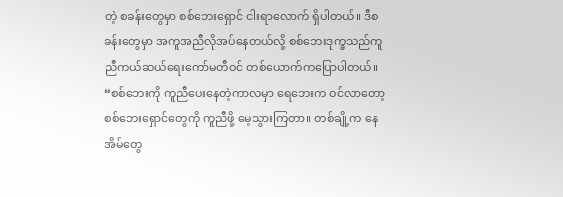တဲ့ စခန်းတွေမှာ စစ်ဘေးရှောင် ငါးရာလောက် ရှိပါတယ်။ ဒီစခန်းတွေမှာ အကူအညီလိုအပ်နေတယ်လို့ စစ်ဘေးဒုက္ခသည်ကူညီကယ်ဆယ်ရေးကော်မတီဝင် တစ်ယောက်ကပြောပါတယ်။
“စစ်ဘေးကို ကူညီပေးနေတဲ့ကာလမှာ ရေဘေးက ဝင်လာတော့ စစ်ဘေးရှောင်တွေကို ကူညီဖို့ မေ့သွားကြတာ။ တစ်ချို့က နေအိမ်တွေ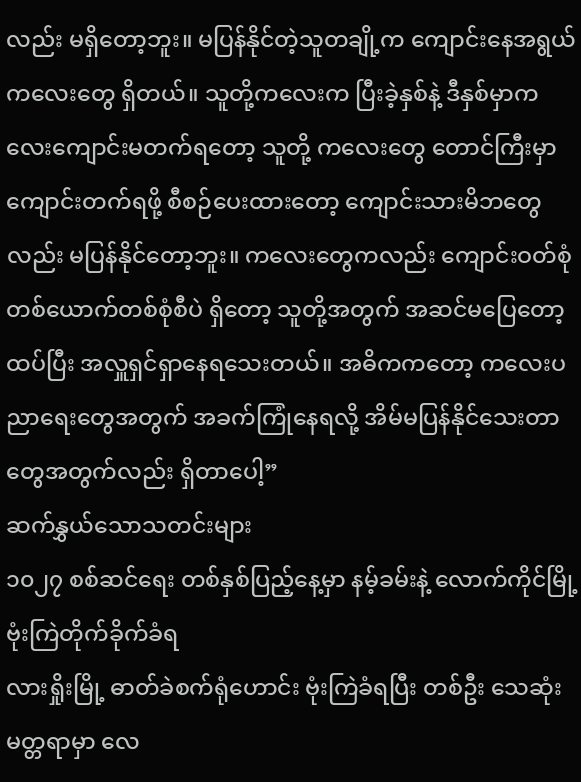လည်း မရှိတော့ဘူး။ မပြန်နိုင်တဲ့သူတချို့က ကျောင်းနေအရွယ်ကလေးတွေ ရှိတယ်။ သူတို့ကလေးက ပြီးခဲ့နှစ်နဲ့ ဒီနှစ်မှာကလေးကျောင်းမတက်ရတော့ သူတို့ ကလေးတွေ တောင်ကြီးမှာ ကျောင်းတက်ရဖို့ စီစဉ်ပေးထားတော့ ကျောင်းသားမိဘတွေလည်း မပြန်နိုင်တော့ဘူး။ ကလေးတွေကလည်း ကျောင်းဝတ်စုံ တစ်ယောက်တစ်စုံစီပဲ ရှိတော့ သူတို့အတွက် အဆင်မပြေတော့ ထပ်ပြီး အလှူရှင်ရှာနေရသေးတယ်။ အဓိကကတော့ ကလေးပညာရေးတွေအတွက် အခက်ကြုံနေရလို့ အိမ်မပြန်နိုင်သေးတာတွေအတွက်လည်း ရှိတာပေါ့”
ဆက်နွှယ်သောသတင်းများ
၁၀၂၇ စစ်ဆင်ရေး တစ်နှစ်ပြည့်နေ့မှာ နမ့်ခမ်းနဲ့ လောက်ကိုင်မြို့ ဗုံးကြဲတိုက်ခိုက်ခံရ
လားရှိုးမြို့ ဓာတ်ခဲစက်ရုံဟောင်း ဗုံးကြဲခံရပြီး တစ်ဦး သေဆုံး
မတ္တရာမှာ လေ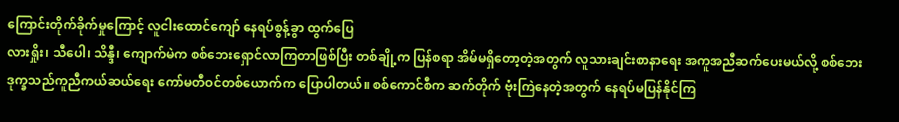ကြောင်းတိုက်ခိုက်မှုကြောင့် လူငါးထောင်ကျော် နေရပ်စွန့်ခွာ ထွက်ပြေ
လားရှိုး၊ သီပေါ၊ သိန္ဒီ၊ ကျောက်မဲက စစ်ဘေးရှောင်လာကြတာဖြစ်ပြီး တစ်ချို့က ပြန်စရာ အိမ်မရှိတော့တဲ့အတွက် လူသားချင်းစာနာရေး အကူအညီဆက်ပေးမယ်လို့ စစ်ဘေးဒုက္ခသည်ကူညီကယ်ဆယ်ရေး ကော်မတီဝင်တစ်ယောက်က ပြောပါတယ်။ စစ်ကောင်စီက ဆက်တိုက် ဗုံးကြဲနေတဲ့အတွက် နေရပ်မပြန်နိုင်ကြ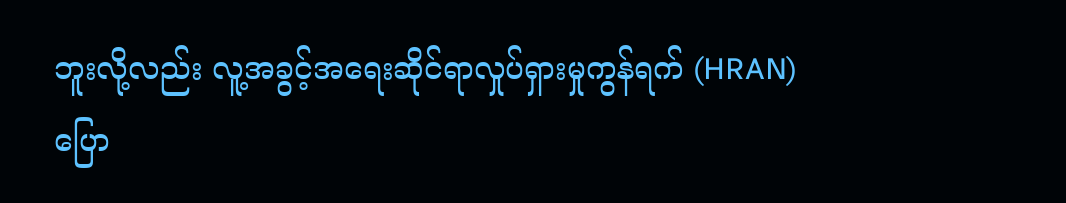ဘူးလို့လည်း လူ့အခွင့်အရေးဆိုင်ရာလှုပ်ရှားမှုကွန်ရက် (HRAN) ပြော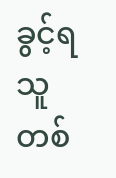ခွင့်ရသူတစ်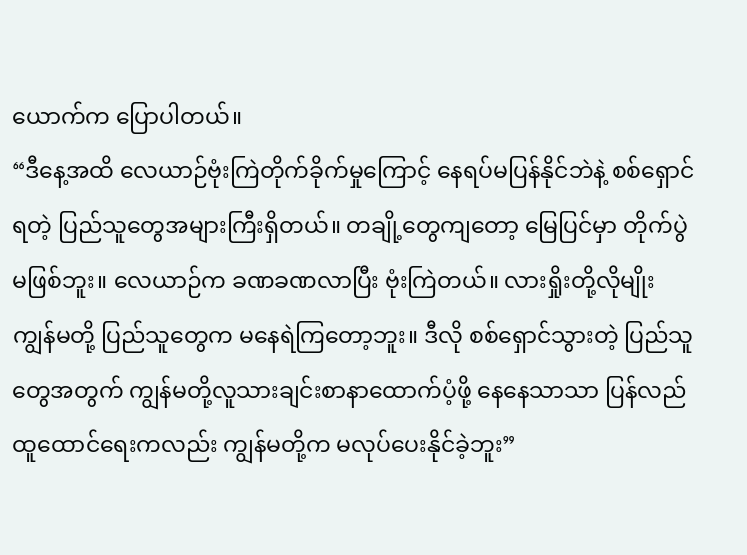ယောက်က ပြောပါတယ်။
“ဒီနေ့အထိ လေယာဉ်ဗုံးကြဲတိုက်ခိုက်မှုကြောင့် နေရပ်မပြန်နိုင်ဘဲနဲ့ စစ်ရှောင်ရတဲ့ ပြည်သူတွေအများကြီးရှိတယ်။ တချို့တွေကျတော့ မြေပြင်မှာ တိုက်ပွဲမဖြစ်ဘူး။ လေယာဉ်က ခဏခဏလာပြီး ဗုံးကြဲတယ်။ လားရှိုးတို့လိုမျိုး ကျွန်မတို့ ပြည်သူတွေက မနေရဲကြတော့ဘူး။ ဒီလို စစ်ရှောင်သွားတဲ့ ပြည်သူတွေအတွက် ကျွန်မတို့လူသားချင်းစာနာထောက်ပံ့ဖို့ နေနေသာသာ ပြန်လည်ထူထောင်ရေးကလည်း ကျွန်မတို့က မလုပ်ပေးနိုင်ခဲ့ဘူး”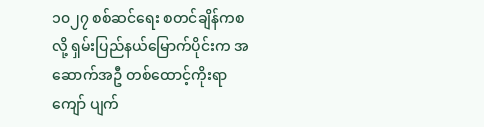၁၀၂၇ စစ်ဆင်ရေး စတင်ချိန်ကစလို့ ရှမ်းပြည်နယ်မြောက်ပိုင်းက အဆောက်အဦ တစ်ထောင့်ကိုးရာကျော် ပျက်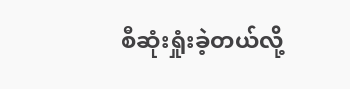စီဆုံးရှုံးခဲ့တယ်လို့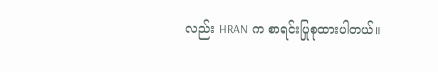လည်း HRAN က စာရင်းပြုစုထားပါတယ်။